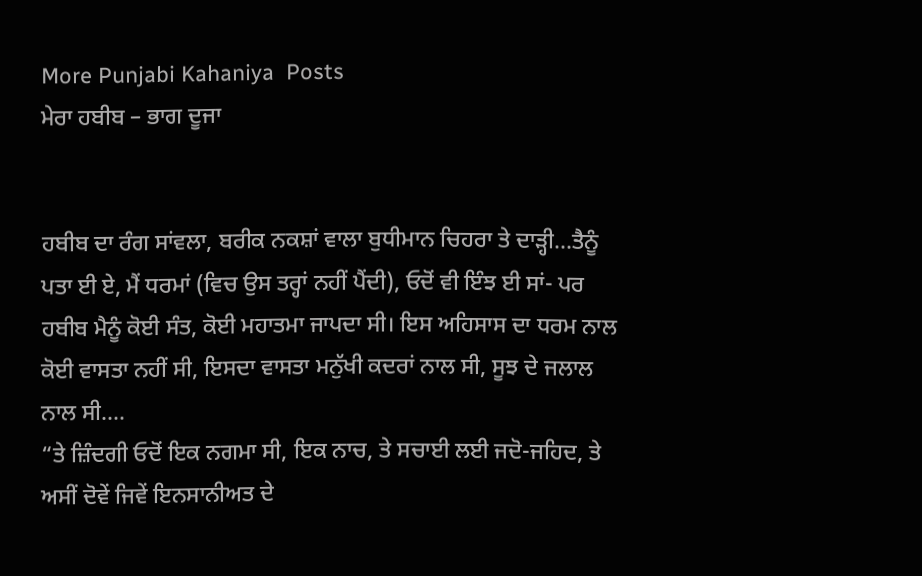More Punjabi Kahaniya  Posts
ਮੇਰਾ ਹਬੀਬ – ਭਾਗ ਦੂਜਾ


ਹਬੀਬ ਦਾ ਰੰਗ ਸਾਂਵਲਾ, ਬਰੀਕ ਨਕਸ਼ਾਂ ਵਾਲਾ ਬੁਧੀਮਾਨ ਚਿਹਰਾ ਤੇ ਦਾੜ੍ਹੀ…ਤੈਨੂੰ ਪਤਾ ਈ ਏ, ਮੈਂ ਧਰਮਾਂ (ਵਿਚ ਉਸ ਤਰ੍ਹਾਂ ਨਹੀਂ ਪੈਂਦੀ), ਓਦੋਂ ਵੀ ਇੰਝ ਈ ਸਾਂ- ਪਰ ਹਬੀਬ ਮੈਨੂੰ ਕੋਈ ਸੰਤ, ਕੋਈ ਮਹਾਤਮਾ ਜਾਪਦਾ ਸੀ। ਇਸ ਅਹਿਸਾਸ ਦਾ ਧਰਮ ਨਾਲ ਕੋਈ ਵਾਸਤਾ ਨਹੀਂ ਸੀ, ਇਸਦਾ ਵਾਸਤਾ ਮਨੁੱਖੀ ਕਦਰਾਂ ਨਾਲ ਸੀ, ਸੂਝ ਦੇ ਜਲਾਲ ਨਾਲ ਸੀ….
“ਤੇ ਜ਼ਿੰਦਗੀ ਓਦੋਂ ਇਕ ਨਗਮਾ ਸੀ, ਇਕ ਨਾਚ, ਤੇ ਸਚਾਈ ਲਈ ਜਦੋ-ਜਹਿਦ, ਤੇ ਅਸੀਂ ਦੋਵੇਂ ਜਿਵੇਂ ਇਨਸਾਨੀਅਤ ਦੇ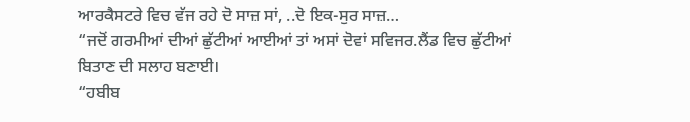ਆਰਕੈਸਟਰੇ ਵਿਚ ਵੱਜ ਰਹੇ ਦੋ ਸਾਜ਼ ਸਾਂ, ..ਦੋ ਇਕ-ਸੁਰ ਸਾਜ਼…
“ਜਦੋਂ ਗਰਮੀਆਂ ਦੀਆਂ ਛੁੱਟੀਆਂ ਆਈਆਂ ਤਾਂ ਅਸਾਂ ਦੋਵਾਂ ਸਵਿਜਰ.ਲੈਂਡ ਵਿਚ ਛੁੱਟੀਆਂ ਬਿਤਾਣ ਦੀ ਸਲਾਹ ਬਣਾਈ।
“ਹਬੀਬ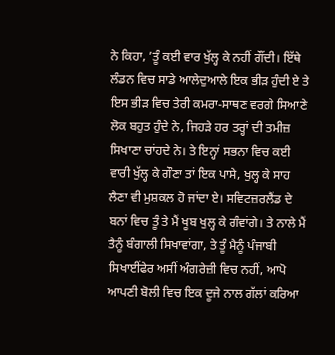ਨੇ ਕਿਹਾ, ’ਤੂੰ ਕਈ ਵਾਰ ਖੁੱਲ੍ਹ ਕੇ ਨਹੀਂ ਗੌਂਦੀ। ਇੱਥੇ ਲੰਡਨ ਵਿਚ ਸਾਡੇ ਆਲੇਦੁਆਲੇ ਇਕ ਭੀੜ ਹੁੰਦੀ ਏ ਤੇ ਇਸ ਭੀੜ ਵਿਚ ਤੇਰੀ ਕਮਰਾ-ਸਾਥਣ ਵਰਗੇ ਸਿਆਣੇ ਲੋਕ ਬਹੁਤ ਹੁੰਦੇ ਨੇ, ਜਿਹੜੇ ਹਰ ਤਰ੍ਹਾਂ ਦੀ ਤਮੀਜ਼ ਸਿਖਾਣਾ ਚਾਂਹਦੇ ਨੇ। ਤੇ ਇਨ੍ਹਾਂ ਸਭਨਾ ਵਿਚ ਕਈ ਵਾਰੀ ਖੁੱਲ੍ਹ ਕੇ ਗੌਣਾ ਤਾਂ ਇਕ ਪਾਸੇ, ਖੁਲ੍ਹ ਕੇ ਸਾਹ ਲੈਣਾ ਵੀ ਮੁਸ਼ਕਲ ਹੋ ਜਾਂਦਾ ਏ। ਸਵਿਟਜ਼ਰਲੈਂਡ ਦੇ ਬਨਾਂ ਵਿਚ ਤੂੰ ਤੇ ਮੈਂ ਖੂਬ ਖੁਲ੍ਹ ਕੇ ਗੰਵਾਂਗੇ। ਤੇ ਨਾਲੇ ਮੈਂ ਤੈਨੂੰ ਬੰਗਾਲੀ ਸਿਖਾਵਾਂਗਾ, ਤੇ ਤੂੰ ਮੈਨੂੰ ਪੰਜਾਬੀ ਸਿਖਾਈਂਫੇਰ ਅਸੀਂ ਅੰਗਰੇਜ਼ੀ ਵਿਚ ਨਹੀਂ, ਆਪੋ ਆਪਣੀ ਬੋਲੀ ਵਿਚ ਇਕ ਦੂਜੇ ਨਾਲ ਗੱਲਾਂ ਕਰਿਆ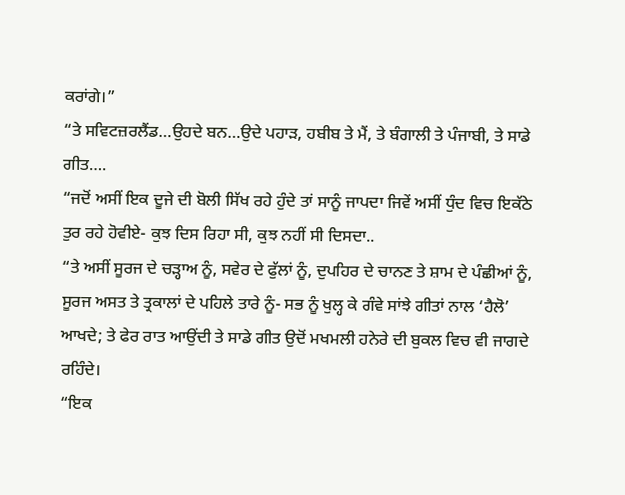ਕਰਾਂਗੇ।”
“ਤੇ ਸਵਿਟਜ਼ਰਲੈਂਡ…ਉਹਦੇ ਬਨ…ਉਦੇ ਪਹਾੜ, ਹਬੀਬ ਤੇ ਮੈਂ, ਤੇ ਬੰਗਾਲੀ ਤੇ ਪੰਜਾਬੀ, ਤੇ ਸਾਡੇ ਗੀਤ….
“ਜਦੋਂ ਅਸੀਂ ਇਕ ਦੂਜੇ ਦੀ ਬੋਲੀ ਸਿੱਖ ਰਹੇ ਹੁੰਦੇ ਤਾਂ ਸਾਨੂੰ ਜਾਪਦਾ ਜਿਵੇਂ ਅਸੀਂ ਧੁੰਦ ਵਿਚ ਇਕੱਠੇ ਤੁਰ ਰਹੇ ਹੋਵੀਏ- ਕੁਝ ਦਿਸ ਰਿਹਾ ਸੀ, ਕੁਝ ਨਹੀਂ ਸੀ ਦਿਸਦਾ..
“ਤੇ ਅਸੀਂ ਸੂਰਜ ਦੇ ਚੜ੍ਹਾਅ ਨੂੰ, ਸਵੇਰ ਦੇ ਫੁੱਲਾਂ ਨੂੰ, ਦੁਪਹਿਰ ਦੇ ਚਾਨਣ ਤੇ ਸ਼ਾਮ ਦੇ ਪੰਛੀਆਂ ਨੂੰ, ਸੂਰਜ ਅਸਤ ਤੇ ਤ੍ਰਕਾਲਾਂ ਦੇ ਪਹਿਲੇ ਤਾਰੇ ਨੂੰ- ਸਭ ਨੂੰ ਖੁਲ੍ਹ ਕੇ ਗੰਵੇ ਸਾਂਝੇ ਗੀਤਾਂ ਨਾਲ ‘ਹੈਲੋ’ ਆਖਦੇ; ਤੇ ਫੇਰ ਰਾਤ ਆਉਂਦੀ ਤੇ ਸਾਡੇ ਗੀਤ ਉਦੋਂ ਮਖਮਲੀ ਹਨੇਰੇ ਦੀ ਬੁਕਲ ਵਿਚ ਵੀ ਜਾਗਦੇ ਰਹਿੰਦੇ।
“ਇਕ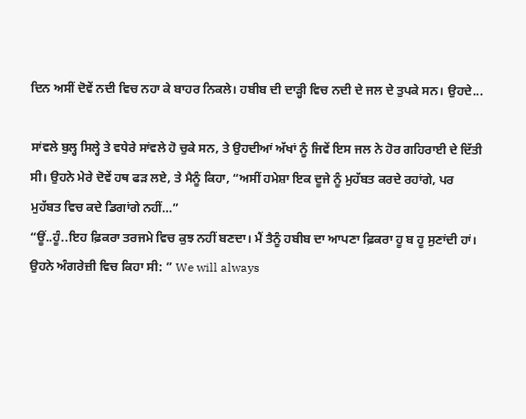ਦਿਨ ਅਸੀਂ ਦੋਵੇਂ ਨਦੀ ਵਿਚ ਨਹਾ ਕੇ ਬਾਹਰ ਨਿਕਲੇ। ਹਬੀਬ ਦੀ ਦਾੜ੍ਹੀ ਵਿਚ ਨਦੀ ਦੇ ਜਲ ਦੇ ਤੁਪਕੇ ਸਨ। ਉਹਦੇ...

ਸਾਂਵਲੇ ਬੁਲ੍ਹ ਸਿਲ੍ਹੇ ਤੇ ਵਧੇਰੇ ਸਾਂਵਲੇ ਹੋ ਚੁਕੇ ਸਨ, ਤੇ ਉਹਦੀਆਂ ਅੱਖਾਂ ਨੂੰ ਜਿਵੇਂ ਇਸ ਜਲ ਨੇ ਹੋਰ ਗਹਿਰਾਈ ਦੇ ਦਿੱਤੀ ਸੀ। ਉਹਨੇ ਮੇਰੇ ਦੋਵੇਂ ਹਥ ਫੜ ਲਏ, ਤੇ ਮੈਨੂੰ ਕਿਹਾ, “ਅਸੀਂ ਹਮੇਸ਼ਾ ਇਕ ਦੂਜੇ ਨੂੰ ਮੁਹੱਬਤ ਕਰਦੇ ਰਹਾਂਗੇ, ਪਰ ਮੁਹੱਬਤ ਵਿਚ ਕਦੇ ਡਿਗਾਂਗੇ ਨਹੀਂ…”
“ਊਂ..ਹੂੰ..ਇਹ ਫ਼ਿਕਰਾ ਤਰਜਮੇ ਵਿਚ ਕੁਝ ਨਹੀਂ ਬਣਦਾ। ਮੈਂ ਤੈਨੂੰ ਹਬੀਬ ਦਾ ਆਪਣਾ ਫ਼ਿਕਰਾ ਹੂ ਬ ਹੂ ਸੁਣਾਂਦੀ ਹਾਂ। ਉਹਨੇ ਅੰਗਰੇਜ਼ੀ ਵਿਚ ਕਿਹਾ ਸੀ: ” We will always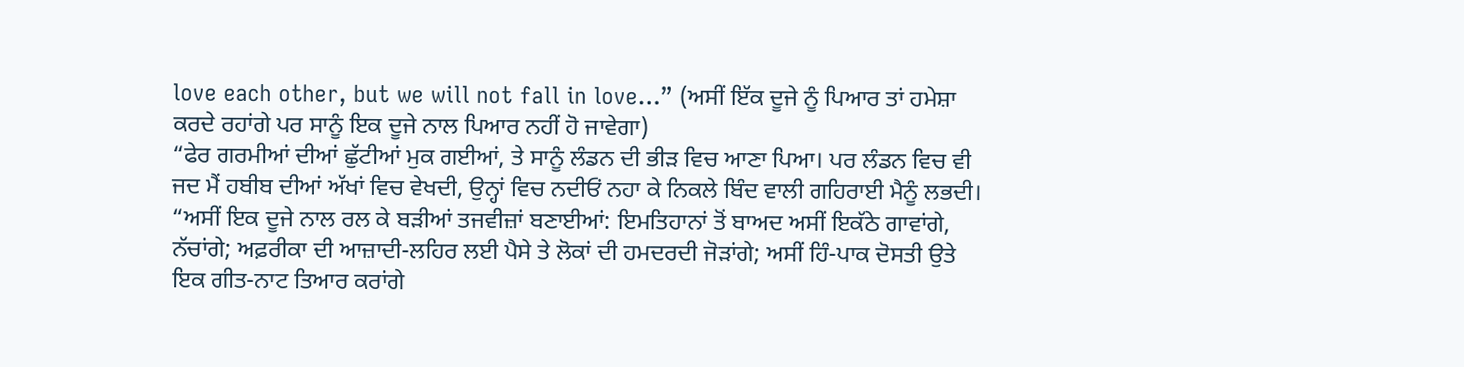love each other, but we will not fall in love…” (ਅਸੀਂ ਇੱਕ ਦੂਜੇ ਨੂੰ ਪਿਆਰ ਤਾਂ ਹਮੇਸ਼ਾ ਕਰਦੇ ਰਹਾਂਗੇ ਪਰ ਸਾਨੂੰ ਇਕ ਦੂਜੇ ਨਾਲ ਪਿਆਰ ਨਹੀਂ ਹੋ ਜਾਵੇਗਾ)
“ਫੇਰ ਗਰਮੀਆਂ ਦੀਆਂ ਛੁੱਟੀਆਂ ਮੁਕ ਗਈਆਂ, ਤੇ ਸਾਨੂੰ ਲੰਡਨ ਦੀ ਭੀੜ ਵਿਚ ਆਣਾ ਪਿਆ। ਪਰ ਲੰਡਨ ਵਿਚ ਵੀ ਜਦ ਮੈਂ ਹਬੀਬ ਦੀਆਂ ਅੱਖਾਂ ਵਿਚ ਵੇਖਦੀ, ਉਨ੍ਹਾਂ ਵਿਚ ਨਦੀਓਂ ਨਹਾ ਕੇ ਨਿਕਲੇ ਬਿੰਦ ਵਾਲੀ ਗਹਿਰਾਈ ਮੈਨੂੰ ਲਭਦੀ।
“ਅਸੀਂ ਇਕ ਦੂਜੇ ਨਾਲ ਰਲ ਕੇ ਬੜੀਆਂ ਤਜਵੀਜ਼ਾਂ ਬਣਾਈਆਂ: ਇਮਤਿਹਾਨਾਂ ਤੋਂ ਬਾਅਦ ਅਸੀਂ ਇਕੱਠੇ ਗਾਵਾਂਗੇ, ਨੱਚਾਂਗੇ; ਅਫ਼ਰੀਕਾ ਦੀ ਆਜ਼ਾਦੀ-ਲਹਿਰ ਲਈ ਪੈਸੇ ਤੇ ਲੋਕਾਂ ਦੀ ਹਮਦਰਦੀ ਜੋੜਾਂਗੇ; ਅਸੀਂ ਹਿੰ-ਪਾਕ ਦੋਸਤੀ ਉਤੇ ਇਕ ਗੀਤ-ਨਾਟ ਤਿਆਰ ਕਰਾਂਗੇ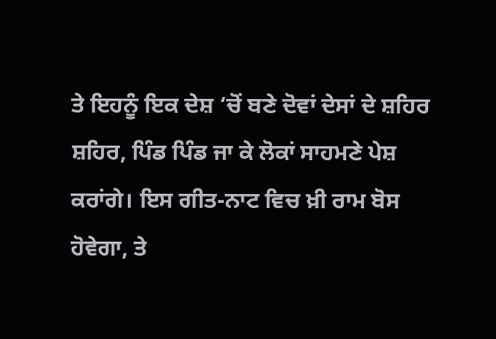ਤੇ ਇਹਨੂੰ ਇਕ ਦੇਸ਼ ‘ਚੋਂ ਬਣੇ ਦੋਵਾਂ ਦੇਸਾਂ ਦੇ ਸ਼ਹਿਰ ਸ਼ਹਿਰ, ਪਿੰਡ ਪਿੰਡ ਜਾ ਕੇ ਲੋਕਾਂ ਸਾਹਮਣੇ ਪੇਸ਼ ਕਰਾਂਗੇ। ਇਸ ਗੀਤ-ਨਾਟ ਵਿਚ ਖ਼ੀ ਰਾਮ ਬੋਸ ਹੋਵੇਗਾ, ਤੇ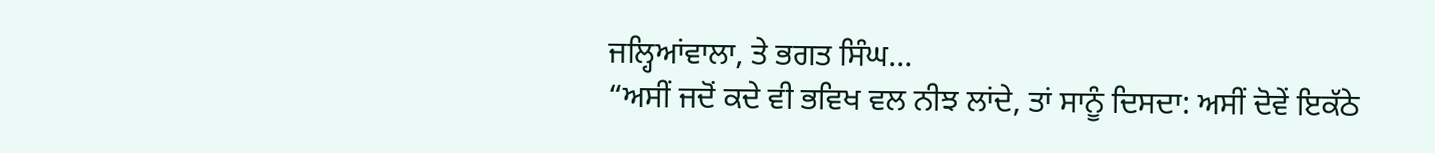ਜਲ੍ਹਿਆਂਵਾਲਾ, ਤੇ ਭਗਤ ਸਿੰਘ…
“ਅਸੀਂ ਜਦੋਂ ਕਦੇ ਵੀ ਭਵਿਖ ਵਲ ਨੀਝ ਲਾਂਦੇ, ਤਾਂ ਸਾਨੂੰ ਦਿਸਦਾ: ਅਸੀਂ ਦੋਵੇਂ ਇਕੱਠੇ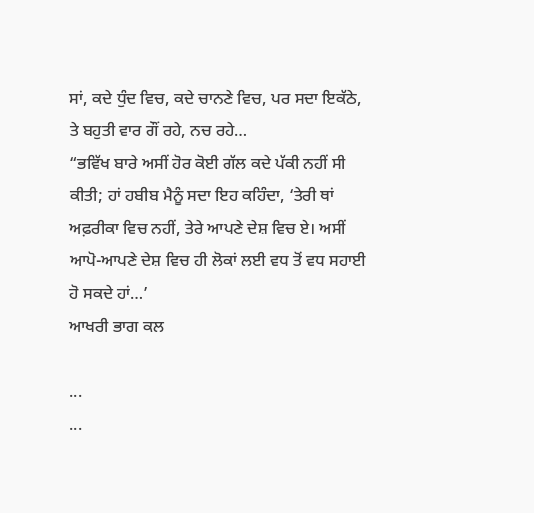ਸਾਂ, ਕਦੇ ਧੁੰਦ ਵਿਚ, ਕਦੇ ਚਾਨਣੇ ਵਿਚ, ਪਰ ਸਦਾ ਇਕੱਠੇ, ਤੇ ਬਹੁਤੀ ਵਾਰ ਗੌਂ ਰਹੇ, ਨਚ ਰਹੇ…
“ਭਵਿੱਖ ਬਾਰੇ ਅਸੀਂ ਹੋਰ ਕੋਈ ਗੱਲ ਕਦੇ ਪੱਕੀ ਨਹੀਂ ਸੀ ਕੀਤੀ; ਹਾਂ ਹਬੀਬ ਮੈਨੂੰ ਸਦਾ ਇਹ ਕਹਿੰਦਾ, ‘ਤੇਰੀ ਥਾਂ ਅਫ਼ਰੀਕਾ ਵਿਚ ਨਹੀਂ, ਤੇਰੇ ਆਪਣੇ ਦੇਸ਼ ਵਿਚ ਏ। ਅਸੀਂ ਆਪੋ-ਆਪਣੇ ਦੇਸ਼ ਵਿਚ ਹੀ ਲੋਕਾਂ ਲਈ ਵਧ ਤੋਂ ਵਧ ਸਹਾਈ ਹੋ ਸਕਦੇ ਹਾਂ…’
ਆਖਰੀ ਭਾਗ ਕਲ

...
...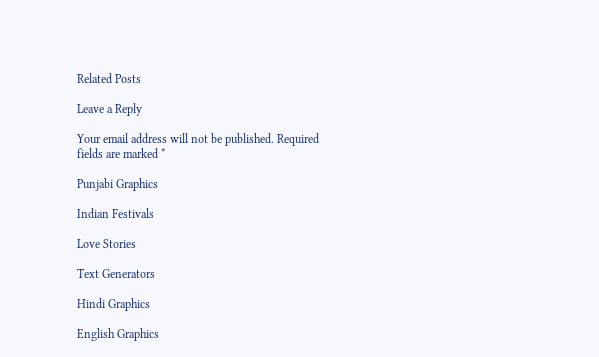Related Posts

Leave a Reply

Your email address will not be published. Required fields are marked *

Punjabi Graphics

Indian Festivals

Love Stories

Text Generators

Hindi Graphics

English Graphics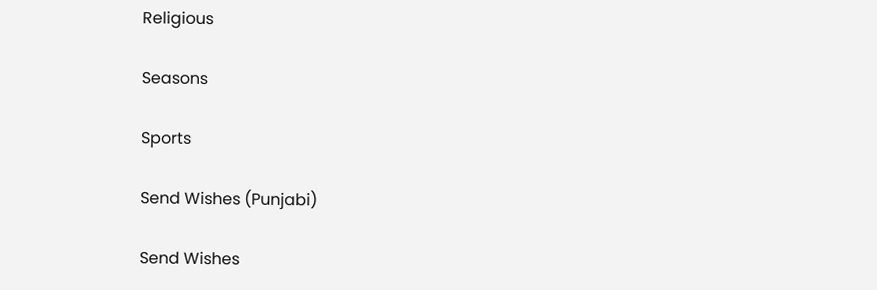Religious

Seasons

Sports

Send Wishes (Punjabi)

Send Wishes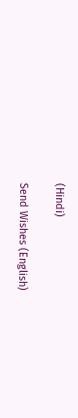(Hindi)

Send Wishes (English)